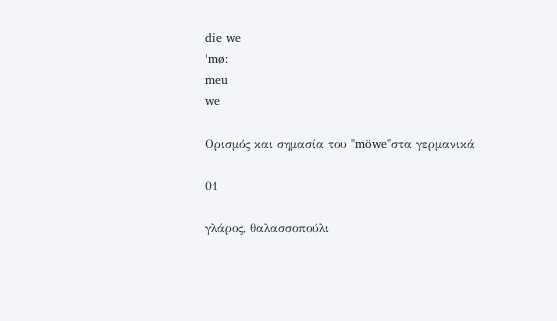die we
ˈmø:
meu
we

Ορισμός και σημασία του "möwe"στα γερμανικά

01

γλάρος, θαλασσοπούλι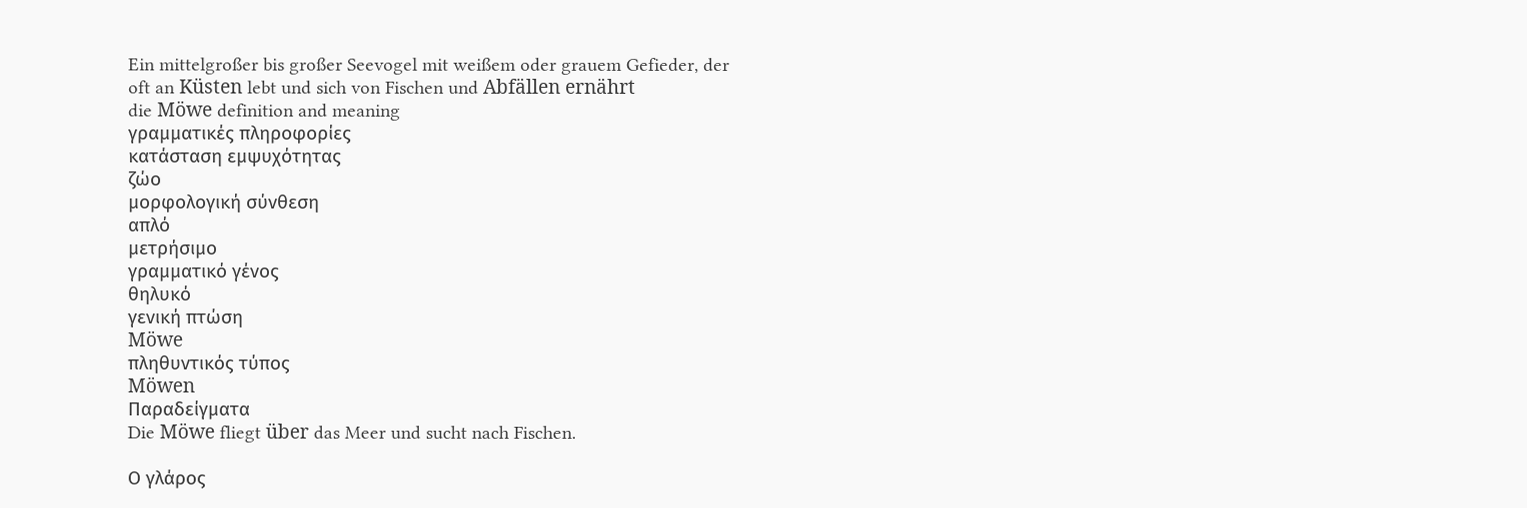Ein mittelgroßer bis großer Seevogel mit weißem oder grauem Gefieder, der oft an Küsten lebt und sich von Fischen und Abfällen ernährt
die Möwe definition and meaning
γραμματικές πληροφορίες
κατάσταση εμψυχότητας
ζώο
μορφολογική σύνθεση
απλό
μετρήσιμο
γραμματικό γένος
θηλυκό
γενική πτώση
Möwe
πληθυντικός τύπος
Möwen
Παραδείγματα
Die Möwe fliegt über das Meer und sucht nach Fischen.

Ο γλάρος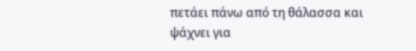πετάει πάνω από τη θάλασσα και ψάχνει για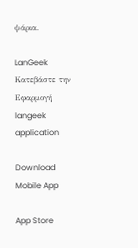ψάρια.

LanGeek
Κατεβάστε την Εφαρμογή
langeek application

Download Mobile App

App Store